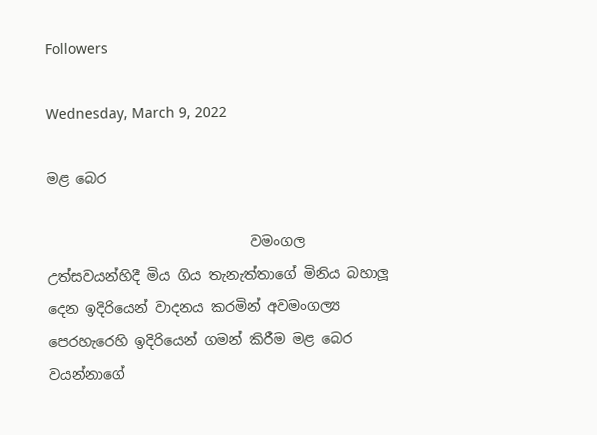Followers

Wednesday, March 9, 2022

මළ බෙර

                             වමංගල උත්සවයන්හිදී මිය ගිය තැනැත්තාගේ මිනිය බහාලූ දෙන ඉදිරියෙන් වාදනය කරමින් අවමංගල්‍ය පෙරහැරෙහි ඉදිරියෙන් ගමන් කිරීම මළ බෙර වයන්නාගේ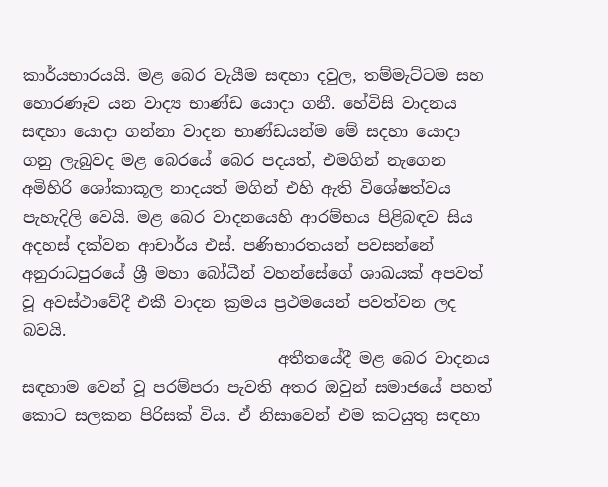කාර්යභාරයයි. මළ බෙර වැයීම සඳහා දවුල, තම්මැට්ටම සහ හොරණෑව යන වාද්‍ය භාණ්ඩ යොදා ගනී. හේවිසි වාදනය සඳහා යොදා ගන්නා වාදන භාණ්ඩයන්ම මේ සදහා යොදා ගනු ලැබුවද මළ බෙරයේ බෙර පදයත්, එමගින් නැගෙන අමිහිරි ශෝකාකූල නාදයත් මගින් එහි ඇති විශේෂත්වය පැහැදිලි වෙයි. මළ බෙර වාදනයෙහි ආරම්භය පිළිබඳව සිය අදහස් දක්වන ආචාර්ය එස්. පණිභාරතයන් පවසන්නේ අනුරාධපුරයේ ශ්‍රී මහා බෝධීන් වහන්සේගේ ශාඛයක් අපවත් වූ අවස්ථාවේදී එකී වාදන ක්‍රමය ප්‍රථමයෙන් පවත්වන ලද බවයි.
                                අතීතයේදී මළ බෙර වාදනය සඳහාම වෙන් වූ පරම්පරා පැවති අතර ඔවුන් සමාජයේ පහත් කොට සලකන පිරිසක් විය. ඒ නිසාවෙන් එම කටයුතු සඳහා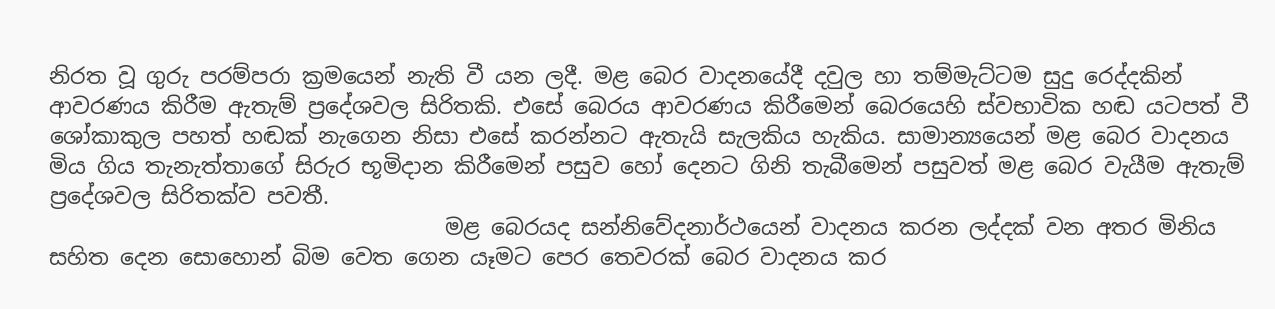නිරත වූ ගුරු පරම්පරා ක්‍රමයෙන් නැති වී යන ලදී. මළ බෙර වාදනයේදී දවුල හා තම්මැට්ටම සුදු රෙද්දකින් ආවරණය කිරීම ඇතැම් ප්‍රදේශවල සිරිතකි. එසේ බෙරය ආවරණය කිරීමෙන් බෙරයෙහි ස්වභාවික හඬ යටපත් වී ශෝකාකුල පහත් හඬක් නැගෙන නිසා එසේ කරන්නට ඇතැයි සැලකිය හැකිය. සාමාන්‍යයෙන් මළ බෙර වාදනය මිය ගිය තැනැත්තාගේ සිරුර භූමිදාන කිරීමෙන් පසුව හෝ දෙනට ගිනි තැබීමෙන් පසුවත් මළ බෙර වැයීම ඇතැම් ප්‍රදේශවල සිරිතක්ව පවතී.
                                    මළ බෙරයද සන්නිවේදනාර්ථයෙන් වාදනය කරන ලද්දක් වන අතර මිනිය සහිත දෙන සොහොන් බිම වෙත ගෙන යෑමට පෙර තෙවරක් බෙර වාදනය කර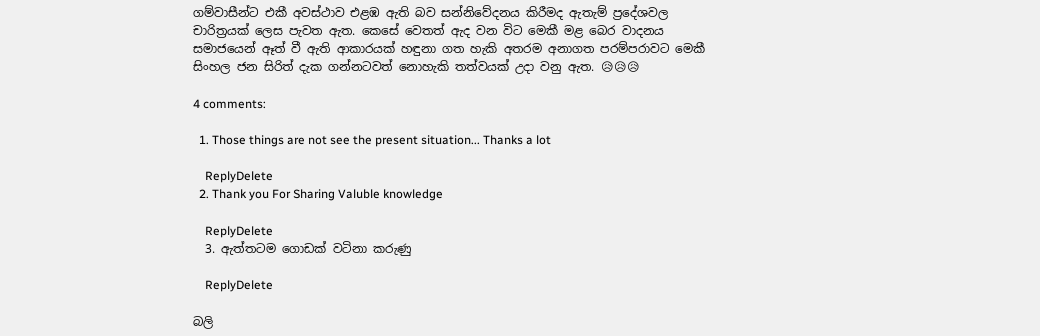ගම්වාසීන්ට එකී අවස්ථාව එළඹ ඇති බව සන්නිවේදනය කිරීමද ඇතැම් ප්‍රදේශවල චාරිත්‍රයක් ලෙස පැවත ඇත. කෙසේ වෙතත් ඇද වන විට මෙකී මළ බෙර වාදනය සමාජයෙන් ඈත් වී ඇති ආකාරයක් හඳුනා ගත හැකි අතරම අනාගත පරම්පරාවට මෙකී සිංහල ජන සිරිත් දැක ගන්නටවත් නොහැකි තත්වයක් උදා වනු ඇත. 😥😥😥

4 comments:

  1. Those things are not see the present situation... Thanks a lot

    ReplyDelete
  2. Thank you For Sharing Valuble knowledge

    ReplyDelete
  3. ඇත්තටම ගොඩක් වටිනා කරුණු

    ReplyDelete

බලි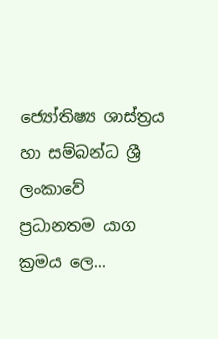ජ්‍යෝතිෂ්‍ය ශාස්ත්‍රය හා සම්බන්ධ ශ්‍රී ලංකාවේ ප්‍රධානතම යාග ක්‍රමය ලෙ...